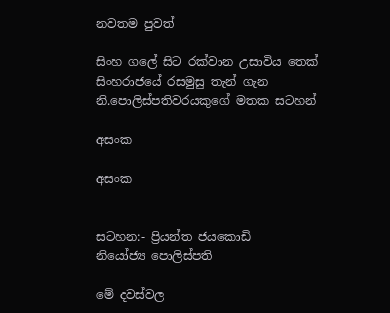නවතම පුවත්

සිංහ ගලේ සිට රක්වාන උසාවිය තෙක් සිංහරාජයේ රසමුසු තැන් ගැන නි.පොලිස්පතිවරයකුගේ මතක සටහන්

අසංක

අසංක


සටහන:- ප්‍රියන්ත ජයකොඩි
නියෝජ්‍ය පොලිස්පති

මේ දවස්වල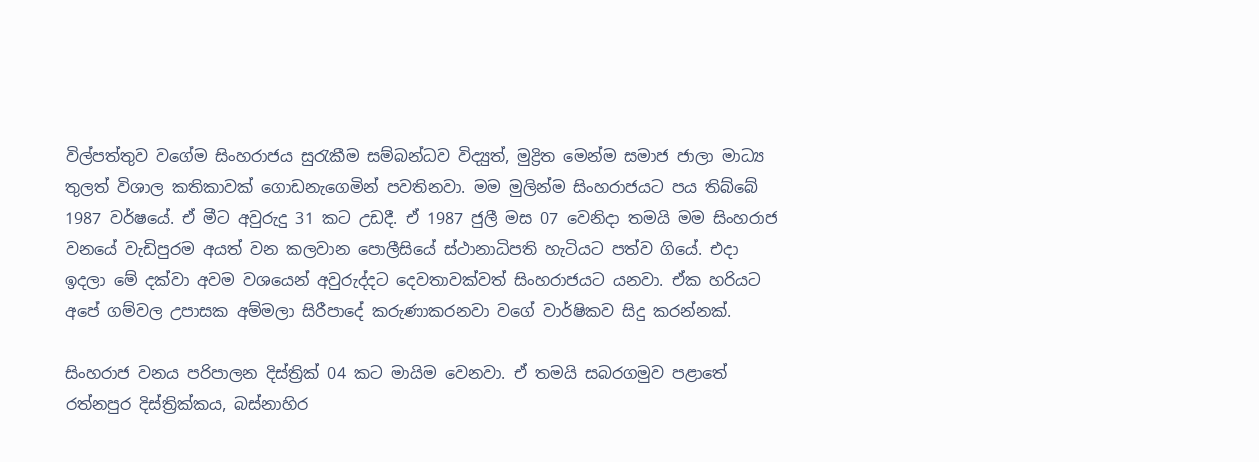විල්පත්තුව වගේම සිංහරාජය සුරැකීම සම්බන්ධව විද්‍යුත්, මුද්‍රිත මෙන්ම සමාජ ජාලා මාධ්‍ය තුලත් විශාල කතිකාවක් ගොඩනැගෙමින් පවතිනවා. මම මුලින්ම සිංහරාජයට පය තිබ්බේ 1987 වර්ෂයේ. ඒ මීට අවුරුදු 31 කට උඩදී. ඒ 1987 ජුලී මස 07 වෙනිදා තමයි මම සිංහරාජ වනයේ වැඩිපුරම අයත් වන කලවාන පොලීසියේ ස්ථානාධිපති හැටියට පත්ව ගියේ. එදා ඉදලා මේ දක්වා අවම වශයෙන් අවුරුද්දට දෙවතාවක්වත් සිංහරාජයට යනවා. ඒක හරියට අපේ ගම්වල උපාසක අම්මලා සිරීපාදේ කරුණාකරනවා වගේ වාර්ෂිකව සිදු කරන්නක්.

සිංහරාජ වනය පරිපාලන දිස්ත්‍රික් 04 කට මායිම වෙනවා. ඒ තමයි සබරගමුව පළාතේ රත්නපුර දිස්ත්‍රික්කය, බස්නාහිර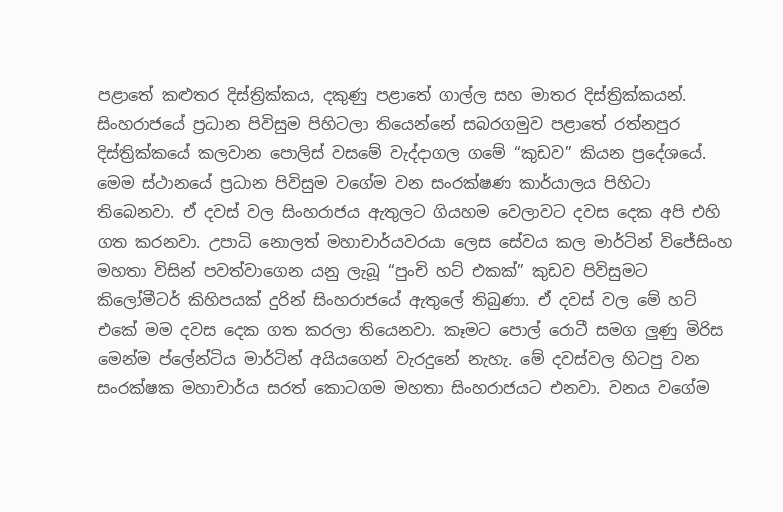පළාතේ කළුතර දිස්ත්‍රික්කය, දකුණු පළාතේ ගාල්ල සහ මාතර දිස්ත්‍රික්කයන්. සිංහරාජයේ ප්‍රධාන පිවිසුම පිහිටලා තියෙන්නේ සබරගමුව පළාතේ රත්නපුර දිස්ත්‍රික්කයේ කලවාන පොලිස් වසමේ වැද්දාගල ගමේ “කුඩව” කියන ප්‍රදේශයේ. මෙම ස්ථානයේ ප්‍රධාන පිවිසුම වගේම වන සංරක්ෂණ කාර්යාලය පිහිටා තිබෙනවා. ඒ දවස් වල සිංහරාජය ඇතුලට ගියහම වෙලාවට දවස දෙක අපි එහි ගත කරනවා. උපාධි නොලත් මහාචාර්යවරයා ලෙස සේවය කල මාර්ටින් විජේසිංහ මහතා විසින් පවත්වාගෙන යනු ලැබූ “පුංචි හට් එකක්” කුඩව පිවිසුමට කිලෝමීටර් කිහිපයක් දුරින් සිංහරාජයේ ඇතුලේ තිබුණා. ඒ දවස් වල මේ හට් එකේ මම දවස දෙක ගත කරලා තියෙනවා. කෑමට පොල් රොටී සමග ලුණු මිරිස මෙන්ම ප්ලේන්ටිය මාර්ටින් අයියගෙන් වැරදුනේ නැහැ. මේ දවස්වල හිටපු වන සංරක්ෂක මහාචාර්ය සරත් කොටගම මහතා සිංහරාජයට එනවා. වනය වගේම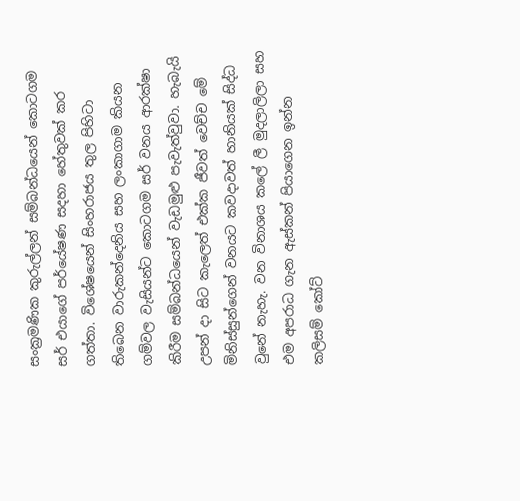සංක්‍රමණික කුරුල්ලන් සම්බන්ධයෙන් කොටගම සර් එයාගේ පර්යේෂණ සදහා හේතුවක් කර ගත්තා. විශේෂයෙන් සිංහරාජය තුල පිහිටා තිබෙන වාරුකන්දෙනිය සහ ලංකාගාම කියන ගම්වල වැසියන්ට කොටගම සර් වනය ආරක්ෂා කිරීම සම්බන්ධයෙන් වැඩමුළු පැවැත්වුවා. හැබැයි උපන් දා සිට කැලෙත් එක්ක ජීවත් වෙච්ච මේ මිනිස්සුන්ගෙන් වනයට කවදාවත් හානියක් සිද්ධ වුනේ නැහැ. වන විනාශය කලේ ලී මුදලාලිලා සහ එම අපරාධ ගැන ඇස්කන් පියාගෙන ඉන්න කලිසම් කෝට්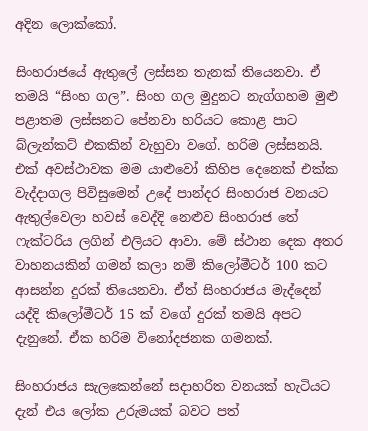අදින ලොක්කෝ.

සිංහරාජයේ ඇතුලේ ලස්සන තැනක් තියෙනවා. ඒ තමයි “සිංහ ගල‍”. සිංහ ගල මුදුනට නැග්ගහම මුළු පළාතම ලස්සනට පේනවා හරියට කොළ පාට බ්ලැන්කට් එකකින් වැහුවා වගේ. හරිම ලස්සනයි. එක් අවස්ථාවක මම යාළුවෝ කිහිප දෙනෙක් එක්ක වැද්දාගල පිවිසුමෙන් උදේ පාන්දර සිංහරාජ වනයට ඇතුල්වෙලා හවස් වෙද්දි නෙළුව සිංහරාජ තේ ෆැක්ටරිය ලගින් එලියට ආවා. මේ ස්ථාන දෙක අතර වාහනයකින් ගමන් කලා නම් කිලෝමීටර් 100 කට ආසන්න දුරක් තියෙනවා. ඒත් සිංහරාජය මැද්දෙන් යද්දි කිලෝමීටර් 15 ක් වගේ දුරක් තමයි අපට දැනුනේ. ඒක හරිම විනෝදජනක ගමනක්.

සිංහරාජය සැලකෙන්නේ සදාහරිත වනයක් හැටියට දැන් එය ලෝක උරුමයක් බවට පත්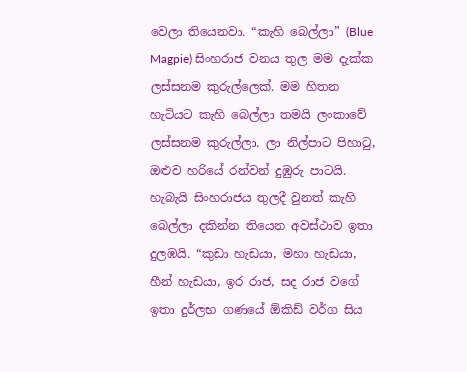වෙලා තියෙනවා. “කැහි බෙල්ලා” (Blue Magpie) සිංහරාජ වනය තුල මම දැක්ක ලස්සනම කුරුල්ලෙක්. මම හිතන හැටියට කැහි බෙල්ලා තමයි ලංකාවේ ලස්සනම කුරුල්ලා. ලා නිල්පාට පිහාටු, ඔළුව හරියේ රන්වන් දුඹුරු පාටයි. හැබැයි සිංහරාජය තුලදී වුනත් කැහි බෙල්ලා දකින්න තියෙන අවස්ථාව ඉතා දුලඹයි. “කුඩා හැඩයා, මහා හැඩයා, හීන් හැඩයා, ඉර රාජ, සද රාජ වගේ ඉතා දුර්ලභ ගණයේ ඕකිඩ් වර්ග සිය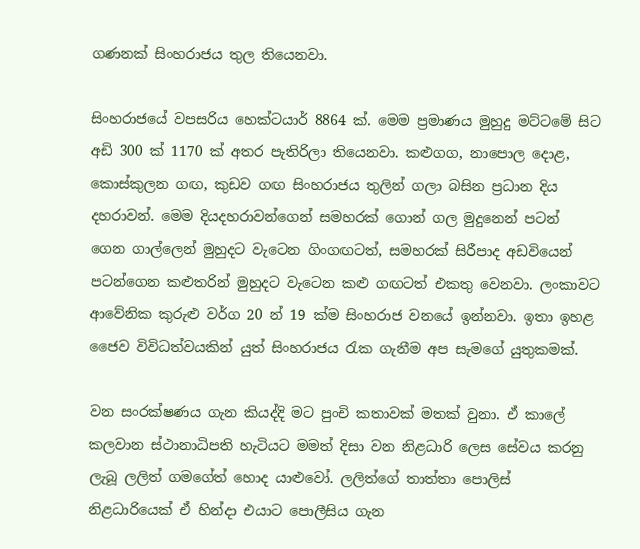ගණනක් සිංහරාජය තුල තියෙනවා.

සිංහරාජයේ වපසරිය හෙක්ටයාර් 8864 ක්. මෙම ප්‍රමාණය මුහුදු මට්ටමේ සිට අඩි 300 ක් 1170 ක් අතර පැතිරිලා තියෙනවා. කළුගග, නාපොල දොළ, කොස්කුලන ගඟ, කුඩව ගඟ සිංහරාජය තුලින් ගලා බසින ප්‍රධාන දිය දහරාවන්. මෙම දියදහරාවන්ගෙන් සමහරක් ගොන් ගල මුදුනෙන් පටන් ගෙන ගාල්ලෙන් මුහුදට වැටෙන ගිංගඟටත්, සමහරක් සිරීපාද අඩවියෙන් පටන්ගෙන කළුතරින් මුහුදට වැටෙන කළු ගඟටත් එකතු වෙනවා. ලංකාවට ආවේනික කුරුළු වර්ග 20 න් 19 ක්ම සිංහරාජ වනයේ ඉන්නවා. ඉතා ඉහළ ජෛව විවිධත්වයකින් යුත් සිංහරාජය රැක ගැනීම අප සැමගේ යුතුකමක්.

වන සංරක්ෂණය ගැන කියද්දි මට පුංචි කතාවක් මතක් වුනා. ඒ කාලේ කලවාන ස්ථානාධිපති හැටියට මමත් දිසා වන නිළධාරි ලෙස සේවය කරනු ලැබූ ලලිත් ගමගේත් හොද යාළුවෝ. ලලිත්ගේ තාත්තා පොලිස් නිළධාරියෙක් ඒ හින්දා එයාට පොලීසිය ගැන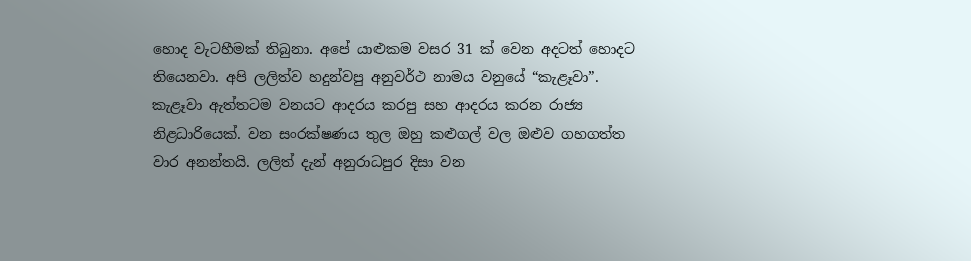හොද වැටහීමක් තිබුනා. අපේ යාළුකම වසර 31 ක් වෙන අදටත් හොදට තියෙනවා. අපි ලලිත්ව හදුන්වපු අනුවර්ථ නාමය වනුයේ “කැළෑවා”. කැළෑවා ඇත්තටම වනයට ආදරය කරපු සහ ආදරය කරන රාජ්‍ය නිළධාරියෙක්. වන සංරක්ෂණය තුල ඔහු කළුගල් වල ඔළුව ගහගත්ත වාර අනන්තයි. ලලිත් දැන් අනුරාධපුර දිසා වන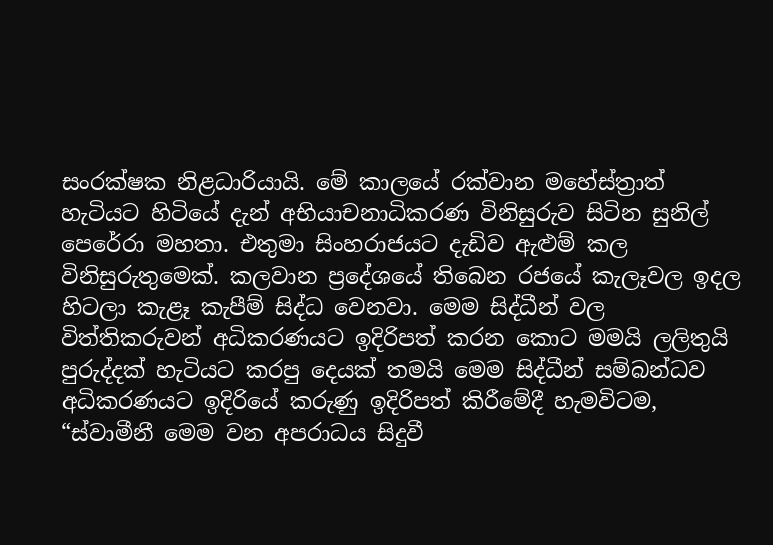සංරක්ෂක නිළධාරියායි. මේ කාලයේ රක්වාන මහේස්ත්‍රාත් හැටියට හිටියේ දැන් අභියාචනාධිකරණ විනිසුරුව සිටින සුනිල් පෙරේරා මහතා. එතුමා සිංහරාජයට දැඩිව ඇළුම් කල විනිසුරුතුමෙක්. කලවාන ප්‍රදේශයේ තිබෙන රජයේ කැලෑවල ඉදල හිටලා කැළෑ කැපීම් සිද්ධ වෙනවා. මෙම සිද්ධීන් වල විත්තිකරුවන් අධිකරණයට ඉදිරිපත් කරන කොට මමයි ලලිතුයි පුරුද්දක් හැටියට කරපු දෙයක් තමයි මෙම සිද්ධීන් සම්බන්ධව අධිකරණයට ඉදිරියේ කරුණු ඉදිරිපත් කිරීමේදී හැමවිටම, “ස්වාමීනී මෙම වන අපරාධය සිදුවී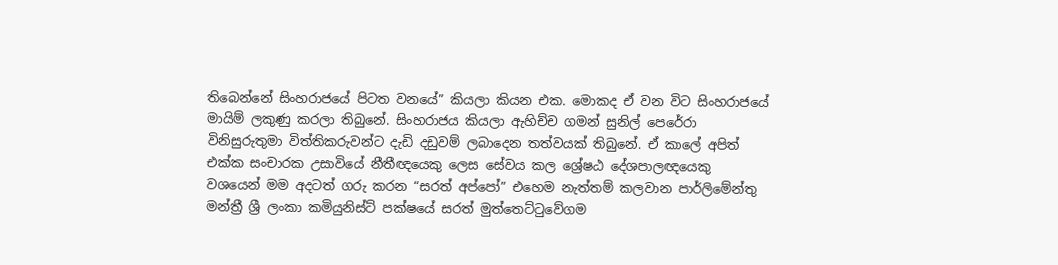තිබෙන්නේ සිංහරාජයේ පිටත වනයේ” කියලා කියන එක. මොකද ඒ වන විට සිංහරාජයේ මායිම් ලකුණු කරලා තිබුනේ. සිංහරාජය කියලා ඇහිච්ච ගමන් සුනිල් පෙරේරා විනිසුරුතුමා විත්තිකරුවන්ට දැඩි දඩුවම් ලබාදෙන තත්වයක් තිබුනේ. ඒ කාලේ අපිත් එක්ක සංචාරක උසාවියේ නීතීඥයෙකු ලෙස සේවය කල ශ්‍රේෂඨ දේශපාලඥයෙකු වශයෙන් මම අදටත් ගරු කරන “සරත් අප්පෝ” එහෙම නැත්තම් කලවාන පාර්ලිමේන්තු මන්ත්‍රී ශ්‍රී ලංකා කමියුනිස්ට් පක්ෂයේ සරත් මුත්තෙට්ටුවේගම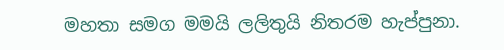මහතා සමග මමයි ලලිතුයි නිතරම හැප්පුනා.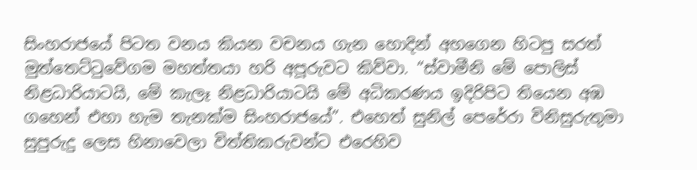සිංහරාජයේ පිටත වනය කියන වචනය ගැන හොදින් අහගෙන හිටපු සරත් මුත්තෙට්ටුවේගම මහත්තයා හරි අපූරුවට කිව්වා. “ස්වාමීනි මේ පොලිස් නිළධාරියාටයි, මේ කැලෑ නිළධාරියාටයි මේ අධිකරණය ඉදිරිපිට තියෙන අඹ ගහෙන් එහා හැම තැනක්ම සිංහරාජයේ”. එහෙත් සුනිල් පෙරේරා විනිසුරුතුමා සුපුරුදු ලෙස හිනාවෙලා විත්තිකරුවන්ට එරෙහිව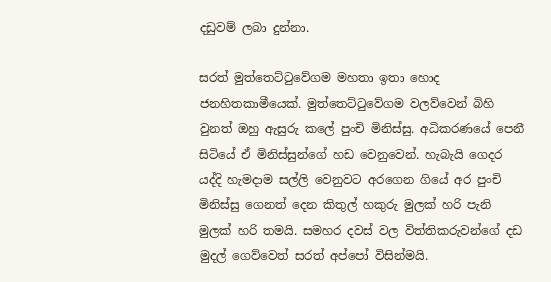දඩුවම් ලබා දුන්නා.

සරත් මුත්තෙට්ටුවේගම මහතා ඉතා හොද ජනහිතකාමීයෙක්. මුත්තෙට්ටුවේගම වලව්වෙන් බිහි වුනත් ඔහු ඇසුරු කලේ පුංචි මිනිස්සු. අධිකරණයේ පෙනී සිටියේ ඒ මිනිස්සුන්ගේ හඩ වෙනුවෙන්. හැබැයි ගෙදර යද්දි හැමදාම සල්ලි වෙනුවට අරගෙන ගියේ අර පුංචි මිනිස්සු ගෙනත් දෙන කිතුල් හකුරු මුලක් හරි පැනි මුලක් හරි තමයි. සමහර දවස් වල විත්තිකරුවන්ගේ දඩ මුදල් ගෙව්වෙත් සරත් අප්පෝ විසින්මයි.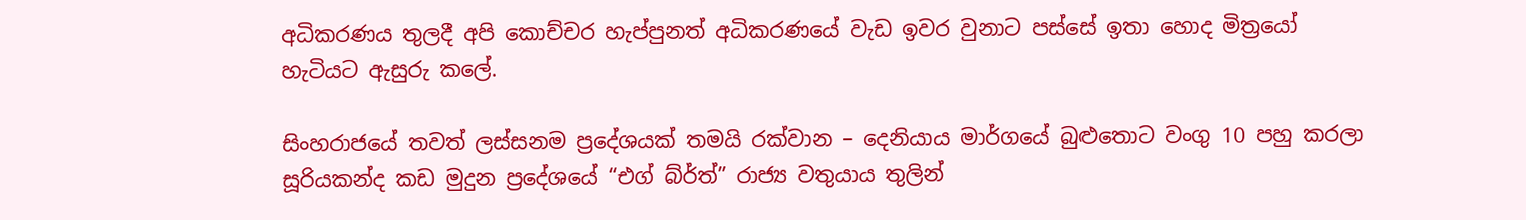අධිකරණය තුලදී අපි කොච්චර හැප්පුනත් අධිකරණයේ වැඩ ඉවර වුනාට පස්සේ ඉතා හොද මිත්‍රයෝ හැටියට ඇසුරු කලේ.

සිංහරාජයේ තවත් ලස්සනම ප්‍රදේශයක් තමයි රක්වාන – දෙනියාය මාර්ගයේ බුළුතොට වංගු 10 පහු කරලා සූරියකන්ද කඩ මුදුන ප්‍රදේශයේ “එග් බ්ර්ත්” රාජ්‍ය වතුයාය තුලින්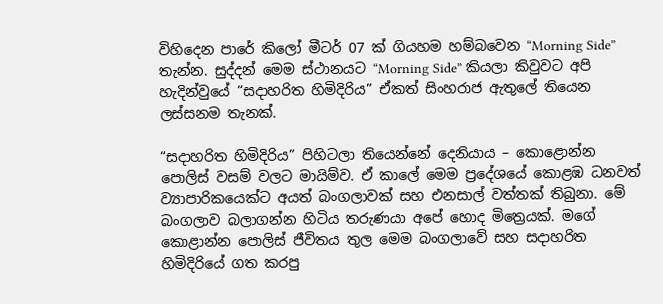විහිදෙන පාරේ කිලෝ මීටර් 07 ක් ගියහම හම්බවෙන “Morning Side” තැන්න. සුද්දන් මෙම ස්ථානයට “Morning Side” කියලා කිවුවට අපි හැදින්වුයේ “සදාහරිත හිමිදිරිය” ඒකත් සිංහරාජ ඇතුලේ තියෙන ලස්සනම තැනක්.

“සදාහරිත හිමිදිරිය” පිහිටලා තියෙන්නේ දෙනියාය – කොළොන්න පොලිස් වසම් වලට මායිම්ව. ඒ කාලේ මෙම ප්‍රදේශයේ කොළඹ ධනවත් ව්‍යාපාරිකයෙක්ට අයත් බංගලාවක් සහ එනසාල් වත්තක් තිබුනා. මේ බංගලාව බලාගන්න හිටිය තරුණයා අපේ හොද මිත්‍රෙයක්. මගේ කොළාන්න පොලිස් ජීවිතය තුල මෙම බංගලාවේ සහ සදාහරිත හිමිදිරියේ ගත කරපු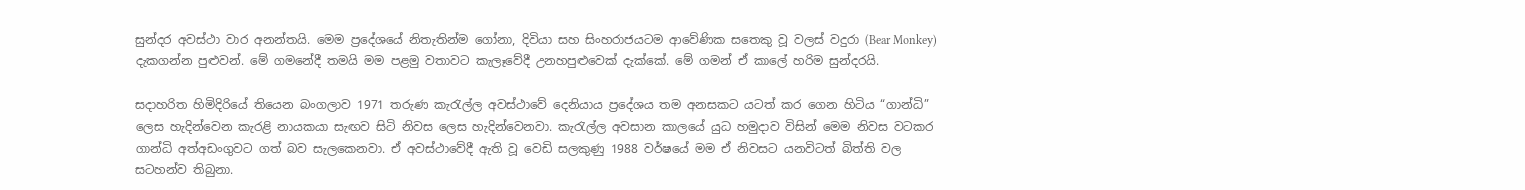සුන්දර අවස්ථා වාර අනන්තයි. මෙම ප්‍රදේශයේ නිතැතින්ම ගෝනා, දිවියා සහ සිංහරාජයටම ආවේණික සතෙකු වූ වලස් වදුරා (Bear Monkey) දැකගන්න පුළුවන්. මේ ගමනේදී තමයි මම පළමු වතාවට කැලෑවේදී උනහපුළුවෙක් දැක්කේ. මේ ගමන් ඒ කාලේ හරිම සුන්දරයි.

සදාහරිත හිමිදිරියේ තියෙන බංගලාව 1971 තරුණ කැරැල්ල අවස්ථාවේ දෙනියාය ප්‍රදේශය තම අනසකට යටත් කර ගෙන හිටිය “ගාන්ධි” ලෙස හැදින්වෙන කැරළි නායකයා සැඟව සිටි නිවස ලෙස හැදින්වෙනවා. කැරැල්ල අවසාන කාලයේ යුධ හමුදාව විසින් මෙම නිවස වටකර ගාන්ධි අත්අඩංගුවට ගත් බව සැලකෙනවා. ඒ අවස්ථාවේදී ඇති වූ වෙඩි සලකුණු 1988 වර්ෂයේ මම ඒ නිවසට යනවිටත් බිත්ති වල සටහන්ව තිබුනා.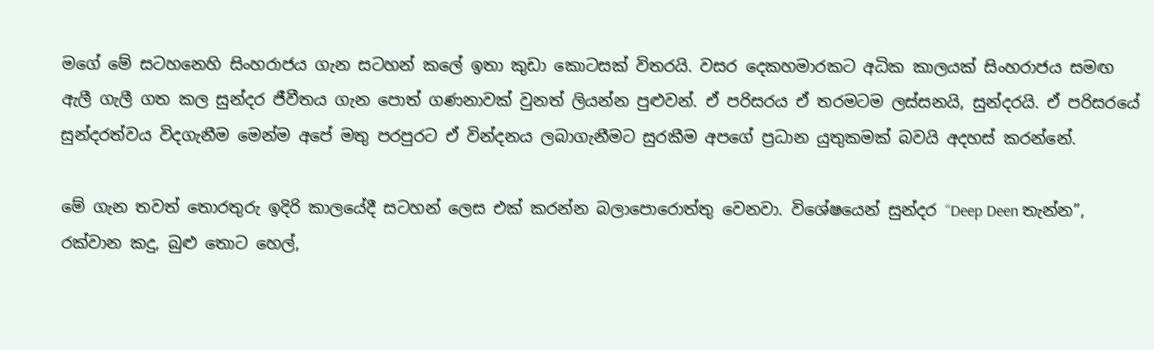මගේ මේ සටහනෙහි සිංහරාජය ගැන සටහන් කලේ ඉතා කුඩා කොටසක් විතරයි. වසර දෙකහමාරකට අධික කාලයක් සිංහරාජය සමඟ ඇලී ගැලී ගත කල සුන්දර ජීවීතය ගැන පොත් ගණනාවක් වුනත් ලියන්න පුළුවන්. ඒ පරිසරය ඒ තරමටම ලස්සනයි, සුන්දරයි. ඒ පරිසරයේ සුන්දරත්වය විදගැනීම මෙන්ම අපේ මතු පරපුරට ඒ වින්දනය ලබාගැනීමට සුරකීම අපගේ ප්‍රධාන යුතුකමක් බවයි අදහස් කරන්නේ.

මේ ගැන තවත් තොරතුරු ඉදිරි කාලයේදී සටහන් ලෙස එක් කරන්න බලාපොරොත්තු වෙනවා. විශේෂයෙන් සුන්දර “Deep Deen තැන්න”, රක්වාන කදු, බුළු තොට හෙල්,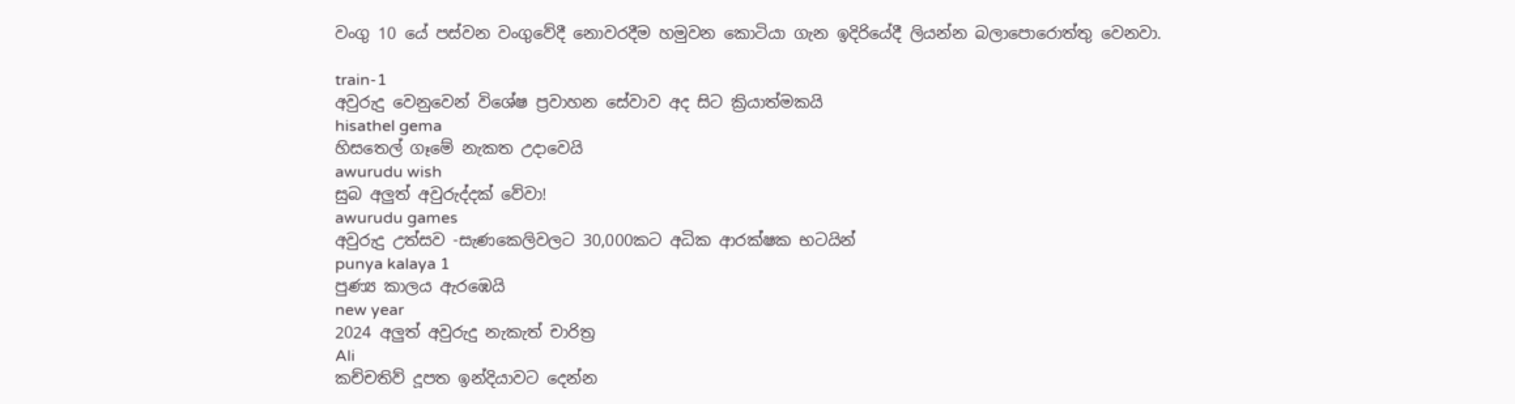වංගු 10 යේ පස්වන වංගුවේදී නොවරදීම හමුවන කොටියා ගැන ඉදිරියේදී ලියන්න බලාපොරොත්තු වෙනවා.

train-1
අවුරුදු වෙනුවෙන් විශේෂ ප්‍රවාහන සේවාව අද සිට ක්‍රියාත්මකයි
hisathel gema
හිසතෙල් ගෑමේ නැකත උදාවෙයි
awurudu wish
සුබ අලුත් අවුරුද්දක් වේවා!
awurudu games
අවුරුදු උත්සව -සැණකෙලිවලට 30,000කට අධික ආරක්ෂක භටයින්
punya kalaya 1
පුණ්‍ය කාලය ඇරඹෙයි
new year
2024 අලුත් අවුරුදු නැකැත් චාරිත්‍ර
Ali
කච්චතිව් දූපත ඉන්දියාවට දෙන්න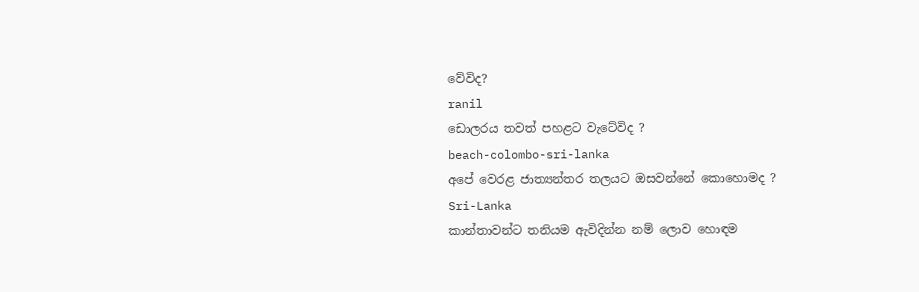වේවිද?
ranil
ඩොලරය තවත් පහළට වැටේවිද ?
beach-colombo-sri-lanka
අපේ වෙරළ ජාත්‍යන්තර තලයට ඔසවන්නේ කොහොමද ?
Sri-Lanka
කාන්තාවන්ට තනියම ඇවිදින්න නම් ලොව හොඳම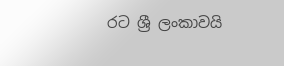රට ශ්‍රී ලංකාවයි